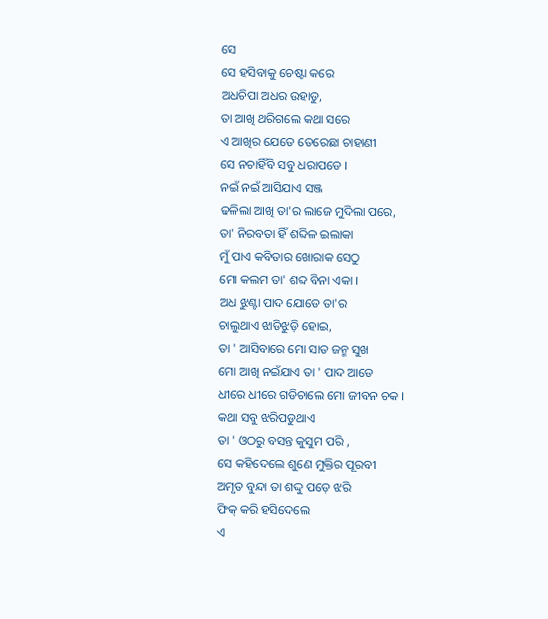ସେ
ସେ ହସିବାକୁ ଚେଷ୍ଟା କରେ
ଅଧଚିପା ଅଧର ଉହାଡୁ,
ତା ଆଖି ଥରିଗଲେ କଥା ସରେ
ଏ ଆଖିର ଯେତେ ତେରେଛା ଚାହାଣୀ
ସେ ନଚାହିଁବି ସବୁ ଧରାପଡେ ।
ନଇଁ ନଇଁ ଆସିଯାଏ ସଞ୍ଜ
ଢଳିଲା ଆଖି ତା'ର ଲାଜେ ମୁଦିଲା ପରେ,
ତା' ନିରବତା ହିଁ ଶବ୍ଦିଳ ଇଲାକା
ମୁଁ ପାଏ କବିତାର ଖୋରାକ ସେଠୁ
ମୋ କଲମ ତା' ଶବ୍ଦ ବିନା ଏକା ।
ଅଧ ଝୁଣ୍ଟା ପାଦ ଯୋଡେ ତା'ର
ଚାଲୁଥାଏ ଝାଡିଝୁଡ଼ି ହୋଇ,
ତା ' ଆସିବାରେ ମୋ ସାତ ଜନ୍ମ ସୁଖ
ମୋ ଆଖି ନଇଁଯାଏ ତା ' ପାଦ ଆଡେ
ଧୀରେ ଧୀରେ ଗଡିଚାଲେ ମୋ ଜୀବନ ଚକ ।
କଥା ସବୁ ଝରିପଡୁଥାଏ
ତା ' ଓଠରୁ ବସନ୍ତ କୁସୁମ ପରି ,
ସେ କହିଦେଲେ ଶୁଣେ ମୁକ୍ତିର ପୂରବୀ
ଅମୃତ ବୁନ୍ଦା ତା ଶଦ୍ଦୁ ପଡ଼େ ଝରି
ଫିକ୍ କରି ହସିଦେଲେ
ଏ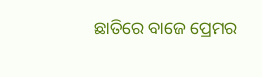ଛାତିରେ ବାଜେ ପ୍ରେମର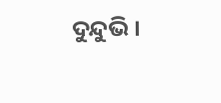ଦୁନ୍ଦୁଭି ।